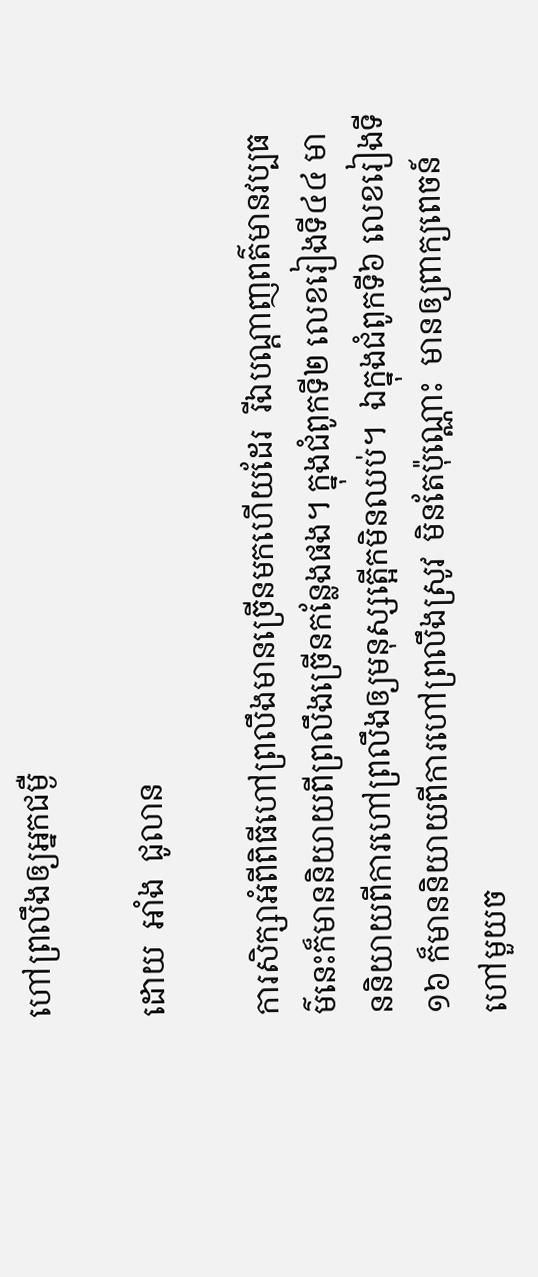ហៅព្រលឹងឲ្យអ្នកជម្ងឺ

ដោយ  អាំង  ជូលាន

ការសិក្សាអំពីពិធីហៅព្រលឹងមានច្រើនមកហើយដែរ  រីឯបណ្តាញពត៌មានវប្បធម៌នេះក៏មាននិយាយពីព្រលឹងច្រើនកន្លែងផង។ ក្នុងជំពូកទី២ លេខរៀងទី៤៤ មាននិយាយពីការហៅព្រលឹងឲ្យមនុស្សត្អើកមិនឈប់។  ឯក្នុងជំពូកទី៦ លេខរៀងទី១៦ ក៏មាននិយាយពីការហៅព្រលឹងស្រូវ  មិនតែប៉ុណ្ណោះ  មានឲ្យពាក្យពេចន៍ហៅមួយច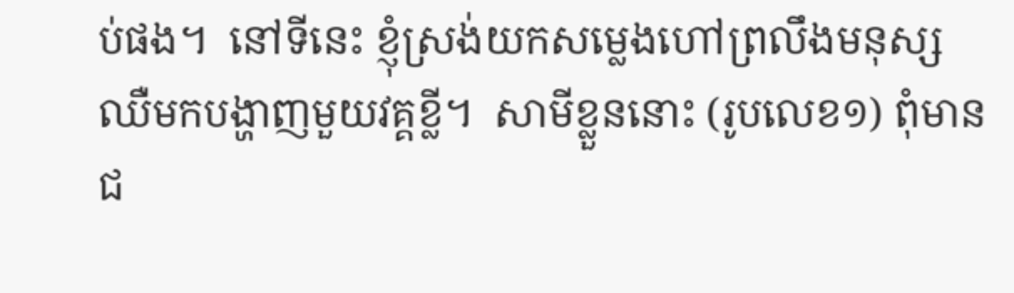ប់ផង។  នៅទីនេះ ខ្ញុំស្រង់យកសម្លេងហៅព្រលឹងមនុស្សឈឺមកបង្ហាញមួយវគ្គខ្លី។  សាមីខ្លួននោះ (រូបលេខ១) ពុំមានជ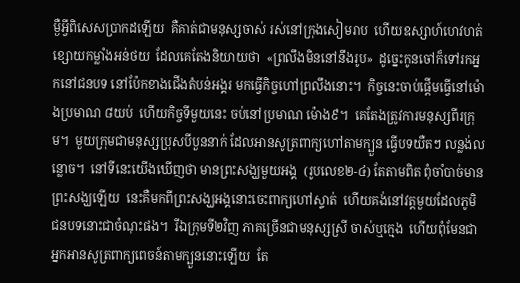ម្ងឺអ្វីពិសេសប្រាកដឡើយ  គឺគាត់ជាមនុស្សចាស់ រស់នៅក្រុងសៀមរាប  ហើយឧស្សាហ៍ហេវហត់ ខ្សោយកម្លាំងអន់ថយ  ដែលគេតែងនិយាយថា  «ព្រលឹងមិននៅនឹងរូប»  ដូច្នេះកូនចៅក៏ទៅរកអ្នកនៅជនបទ នៅប៉ែកខាងជើងតំបន់អង្គរ មកធ្វើកិច្ចហៅព្រលឹងនោះ។  កិច្ចនេះចាប់ផ្តើមធ្វើនៅម៉ោងប្រមាណ ៨យប់  ហើយកិច្ចទីមួយនេះ ចប់នៅប្រមាណ ម៉ោង៩។  គេតែងត្រូវការមនុស្សពីរក្រុម។  មួយក្រុមជាមនុស្សប្រុសបីបួននាក់ ដែលអានសូត្រពាក្យហៅតាមក្បួន ធ្វើបទយឺតៗ លន្លង់លន្លោច។  នៅទីនេះយើងឃើញថា មានព្រះសង្ឃមួយអង្គ  (រូបលេខ២-៤) តែតាមពិត ពុំចាំបាច់មានព្រះសង្ឃឡើយ  នេះគឺមកពីព្រះសង្ឃអង្គនោះចេះពាក្យហៅស្ទាត់  ហើយគង់នៅវត្តមួយដែលភូមិជនបទនោះជាចំណុះផង។  រីឯក្រុមទី២វិញ ភាគច្រើនជាមនុស្សស្រី ចាស់ឬក្មេង  ហើយពុំមែនជាអ្នកអានសូត្រពាក្យពេចន៍តាមក្បួននោះឡើយ  តែ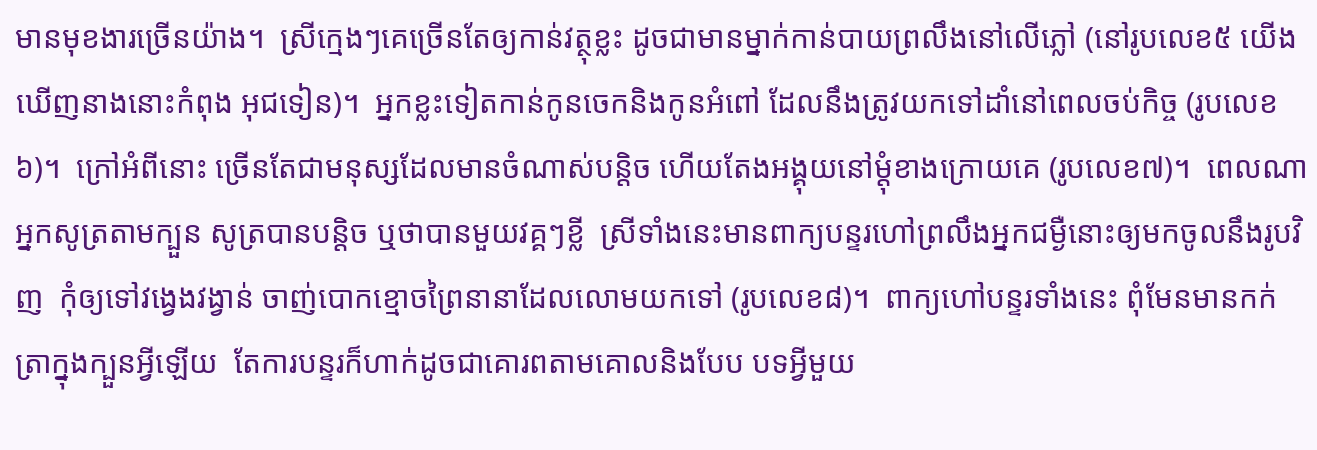មានមុខងារច្រើនយ៉ាង។  ស្រីក្មេងៗគេច្រើនតែឲ្យកាន់វត្ថុខ្លះ ដូចជាមានម្នាក់កាន់បាយព្រលឹងនៅលើភ្លៅ (នៅរូបលេខ៥ យើងឃើញនាងនោះកំពុង អុជទៀន)។  អ្នកខ្លះទៀតកាន់កូនចេកនិងកូនអំពៅ ដែលនឹងត្រូវយកទៅដាំនៅពេលចប់កិច្ច (រូបលេខ៦)។  ក្រៅអំពីនោះ ច្រើនតែជាមនុស្សដែលមានចំណាស់បន្តិច ហើយតែងអង្គុយនៅម្តុំខាងក្រោយគេ (រូបលេខ៧)។  ពេលណាអ្នកសូត្រតាមក្បួន សូត្របានបន្តិច ឬថាបានមួយវគ្គៗខ្លី  ស្រីទាំងនេះមានពាក្យបន្ទរហៅព្រលឹងអ្នកជម្ងឺនោះឲ្យមកចូលនឹងរូបវិញ  កុំឲ្យទៅវង្វេងវង្វាន់ ចាញ់បោកខ្មោចព្រៃនានាដែលលោមយកទៅ (រូបលេខ៨)។  ពាក្យហៅបន្ទរទាំងនេះ ពុំមែនមានកក់ត្រាក្នុងក្បួនអ្វីឡើយ  តែការបន្ទរក៏ហាក់ដូចជាគោរពតាមគោលនិងបែប បទអ្វីមួយ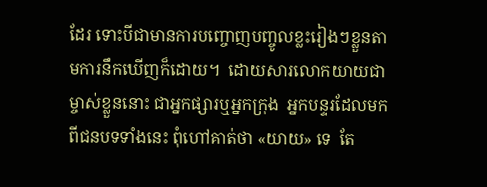ដែរ ទោះបីជាមានការបញ្ចោញបញ្ចូលខ្លះរៀងៗខ្លួនតាមការនឹកឃើញក៏ដោយ។  ដោយសារលោកយាយជាម្ចាស់ខ្លួននោះ ជាអ្នកផ្សារឬអ្នកក្រុង  អ្នកបន្ទរដែលមកពីជនបទទាំងនេះ ពុំហៅគាត់ថា «យាយ» ទេ  តែ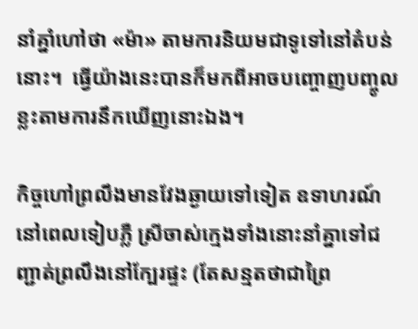នាំគ្នាំហៅថា «ម៉ា» តាមការនិយមជាទូទៅនៅតំបន់នោះ។  ធ្វើយ៉ាងនេះបានក៏មកពីអាចបញ្ចោញបញ្ចូលខ្លះតាមការនឹកឃើញនោះឯង។

កិច្ចហៅព្រលឹងមានវែងឆ្ងាយទៅទៀត ឧទាហរណ៍នៅពេលទៀបភ្លឺ ស្រីចាស់ក្មេងទាំងនោះនាំគ្នាទៅជញ្ជាត់ព្រលឹងនៅក្បែរផ្ទះ (តែសន្មតថាជាព្រៃ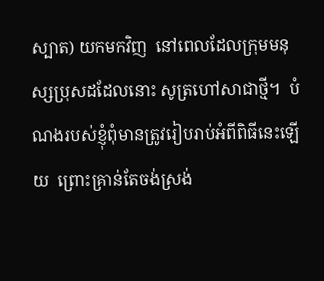ស្បាត) យកមកវិញ  នៅពេលដែលក្រុមមនុស្សប្រុសដដែលនោះ សូត្រហៅសាជាថ្មី។  បំណងរបស់ខ្ញុំពុំមានត្រូវរៀបរាប់អំពីពិធីនេះឡើយ  ព្រោះគ្រាន់តែចង់ស្រង់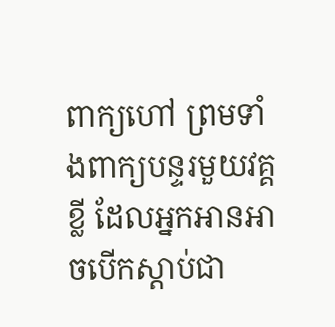ពាក្យហៅ ព្រមទាំងពាក្យបន្ទរមួយវគ្គខ្លី ដែលអ្នកអានអាចបើកស្តាប់ជា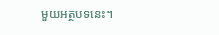មួយអត្ថបទនេះ។